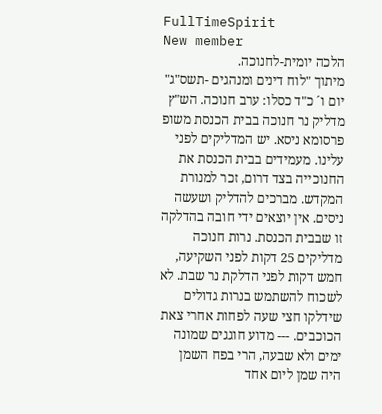FullTimeSpirit
New member
הלכה יומית-לחנוכה.
מיתוך "לוח דינים ומנהגים -תשס"ג" יום ו´ כ"ד כסלו: ערב חנוכה. הש"ץ מדליק נר חנוכה בבית הכנסת משופ פרסומא ניסא. יש המדליקים לפני עלינו. מעמידים בבית הכנסת את החנוכייה בצד דרום, זכר למנורת המקדש. מברכים להדליק ושעשה ניסים. אין יוצאים ידי חובה בהדלקה זו שבבית הכנסת. נרות חנוכה מדליקים 25 דקות לפני השקיעה, חמש דקות לפני הדלקת נר שבת. לא לשכוח להשתמש בנרות גדולים שידלקו חצי שעה לפחות אחרי צאת הכוכבים. --- מדוע חוגגים שמונה ימים ולא שבעה, הרי בפח השמן היה שמן ליום אחד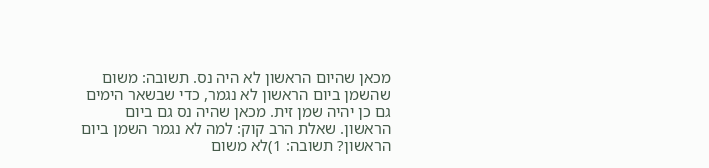מכאן שהיום הראשון לא היה נס. תשובה: משום שהשמן ביום הראשון לא נגמר, כדי שבשאר הימים גם כן יהיה שמן זית. מכאן שהיה נס גם ביום הראשון. שאלת הרב קוק: למה לא נגמר השמן ביום הראשון? תשובה: 1)לא משום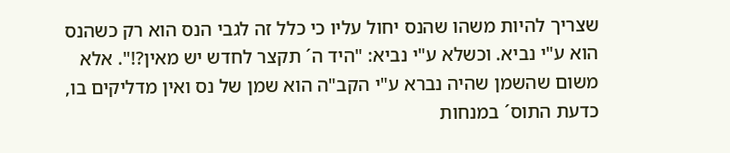שצריך להיות משהו שהנס יחול עליו כי כלל זה לגבי הנס הוא רק כשהנס הוא ע"י נביא. וכשלא ע"י נביא: "היד ה´ תקצר לחדש יש מאין?!". אלא משום שהשמן שהיה נברא ע"י הקב"ה הוא שמן של נס ואין מדליקים בו, כדעת התוס´ במנחות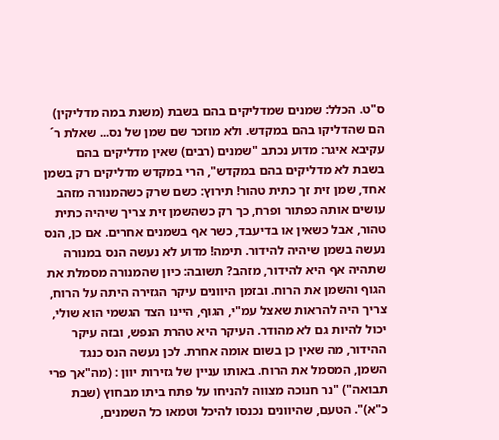ס"ט. הכלל: שמנים שמדליקים בהם בשבת (משנת במה מדליקין) הם שהדליקו בהם במקדש. ולא מוזכר שם שמן של נס... שאלת ר´ עקיבא איגר: מדוע נכתב "שמנים (רבים) שאין מדליקים בהם בשבת לא מדליקים בהם במקדש", הרי במקדש מדליקים רק בשמן אחד, שמן זית זך כתית טהור! תירוץ: כשם שרק כשהמנורה מזהב עושים אותה כפתור ופרח, כך רק כשהשמן זית צריך שיהיה כתית טהור, אבל כשאין או בדיעבד, כשר אף בשמנים אחרים. אם כן, הנס נעשה בשמן שיהיה להידור. תימה! מדוע לא נעשה הנס במנורה שתהיה אף היא להידור, מזהב? תשובה: כיון שהמנורה מסמלת את הגוף והשמן את הרוח. ובזמן היוונים עיקר הגזירה היתה על הרוח, צריך היה להראות שאצל עמ"י, הגוף, היינו הצד הגשמי הוא שולי, יכול להיות גם לא מהודר. העיקר היא טהרת הנפש, ובזה עיקר ההידור, מה שאין כן בשום אומה אחרת. לכן נעשה הנס כנגד השמן, המסמל את הרוח. באותו עניין של גזירות יוון : (מה"אך פרי תבואה") "נר חנוכה מצווה להניחו על פתח ביתו מבחוץ (שבת כ"א)". הטעם, שהיוונים נכנסו להיכל וטמאו כל השמנים,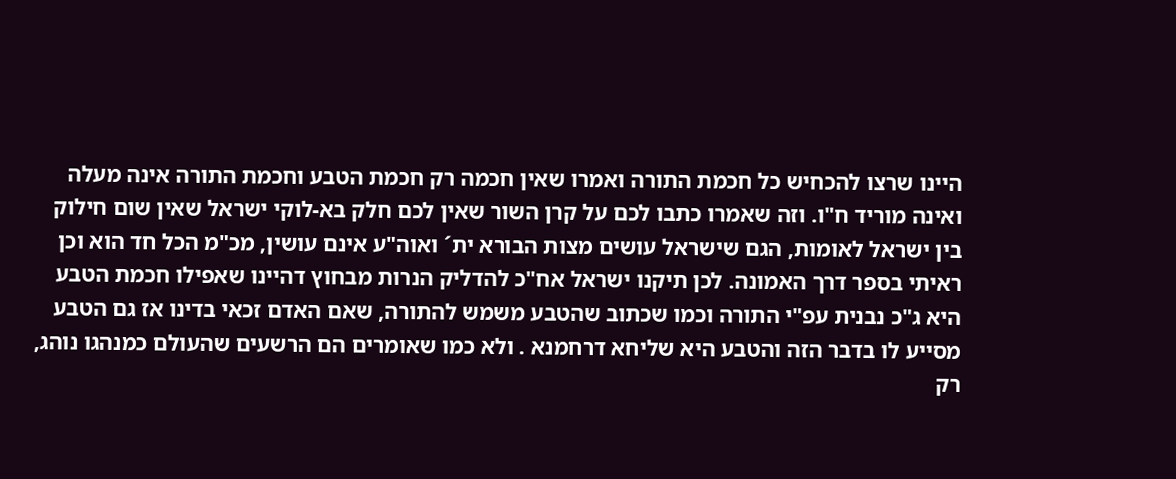היינו שרצו להכחיש כל חכמת התורה ואמרו שאין חכמה רק חכמת הטבע וחכמת התורה אינה מעלה ואינה מוריד ח"ו. וזה שאמרו כתבו לכם על קרן השור שאין לכם חלק בא-לוקי ישראל שאין שום חילוק בין ישראל לאומות, הגם שישראל עושים מצות הבורא ית´ ואוה"ע אינם עושין, מכ"מ הכל חד הוא וכן ראיתי בספר דרך האמונה. לכן תיקנו ישראל אח"כ להדליק הנרות מבחוץ דהיינו שאפילו חכמת הטבע היא ג"כ נבנית עפ"י התורה וכמו שכתוב שהטבע משמש להתורה, שאם האדם זכאי בדינו אז גם הטבע מסייע לו בדבר הזה והטבע היא שליחא דרחמנא . ולא כמו שאומרים הם הרשעים שהעולם כמנהגו נוהג, רק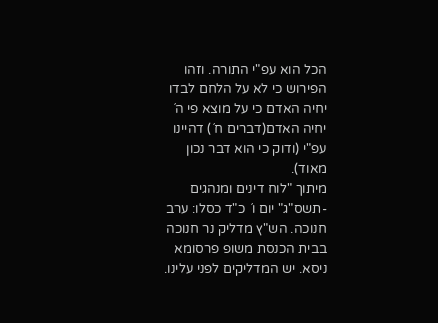הכל הוא עפ"י התורה. וזהו הפירוש כי לא על הלחם לבדו יחיה האדם כי על מוצא פי ה´ יחיה האדם(דברים ח´) דהיינו עפ"י (ודוק כי הוא דבר נכון מאוד).
מיתוך "לוח דינים ומנהגים -תשס"ג" יום ו´ כ"ד כסלו: ערב חנוכה. הש"ץ מדליק נר חנוכה בבית הכנסת משופ פרסומא ניסא. יש המדליקים לפני עלינו.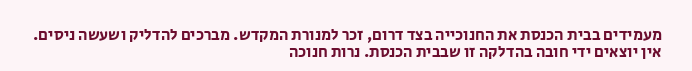מעמידים בבית הכנסת את החנוכייה בצד דרום, זכר למנורת המקדש. מברכים להדליק ושעשה ניסים. אין יוצאים ידי חובה בהדלקה זו שבבית הכנסת. נרות חנוכה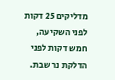מדליקים 25 דקות לפני השקיעה, חמש דקות לפני הדלקת נר שבת.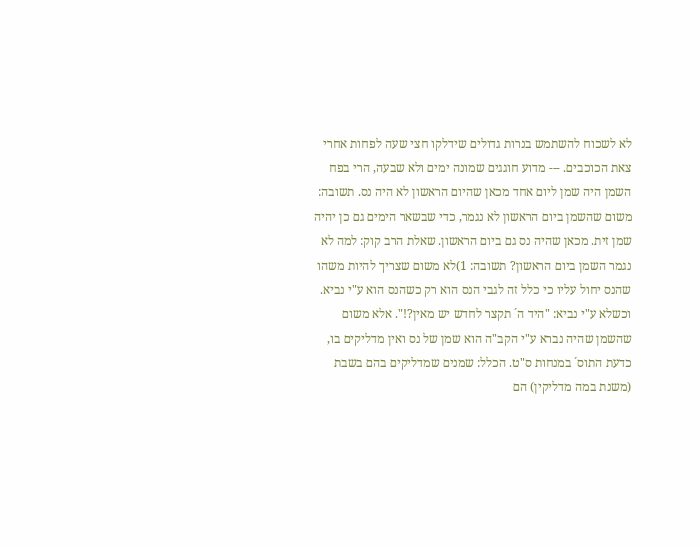לא לשכוח להשתמש בנרות גדולים שידלקו חצי שעה לפחות אחרי צאת הכוכבים. --- מדוע חוגגים שמונה ימים ולא שבעה, הרי בפח השמן היה שמן ליום אחד מכאן שהיום הראשון לא היה נס. תשובה: משום שהשמן ביום הראשון לא נגמר, כדי שבשאר הימים גם כן יהיה שמן זית. מכאן שהיה נס גם ביום הראשון. שאלת הרב קוק: למה לא נגמר השמן ביום הראשון? תשובה: 1)לא משום שצריך להיות משהו שהנס יחול עליו כי כלל זה לגבי הנס הוא רק כשהנס הוא ע"י נביא. וכשלא ע"י נביא: "היד ה´ תקצר לחדש יש מאין?!". אלא משום שהשמן שהיה נברא ע"י הקב"ה הוא שמן של נס ואין מדליקים בו, כדעת התוס´ במנחות ס"ט. הכלל: שמנים שמדליקים בהם בשבת (משנת במה מדליקין) הם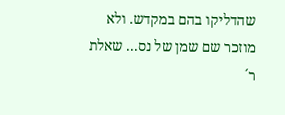שהדליקו בהם במקדש. ולא מוזכר שם שמן של נס... שאלת ר´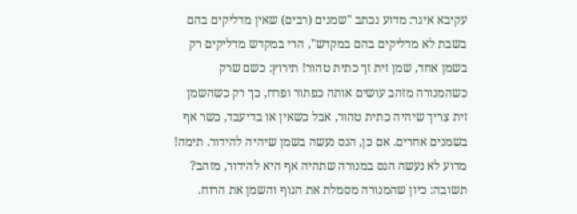עקיבא איגר: מדוע נכתב "שמנים (רבים) שאין מדליקים בהם בשבת לא מדליקים בהם במקדש", הרי במקדש מדליקים רק בשמן אחד, שמן זית זך כתית טהור! תירוץ: כשם שרק כשהמנורה מזהב עושים אותה כפתור ופרח, כך רק כשהשמן זית צריך שיהיה כתית טהור, אבל כשאין או בדיעבד, כשר אף בשמנים אחרים. אם כן, הנס נעשה בשמן שיהיה להידור. תימה! מדוע לא נעשה הנס במנורה שתהיה אף היא להידור, מזהב? תשובה: כיון שהמנורה מסמלת את הגוף והשמן את הרוח.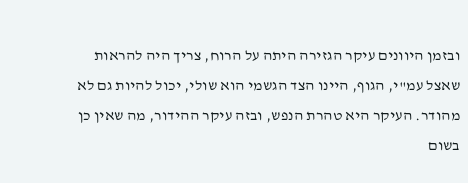ובזמן היוונים עיקר הגזירה היתה על הרוח, צריך היה להראות שאצל עמ"י, הגוף, היינו הצד הגשמי הוא שולי, יכול להיות גם לא מהודר. העיקר היא טהרת הנפש, ובזה עיקר ההידור, מה שאין כן בשום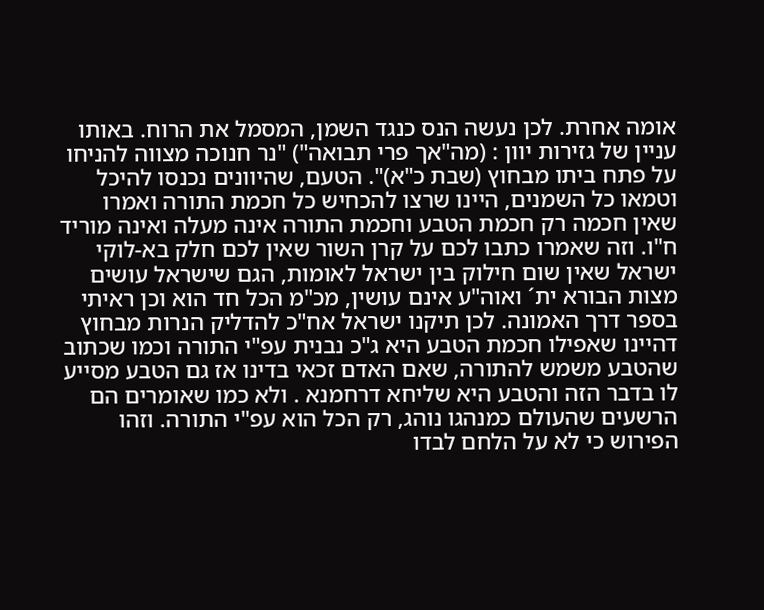אומה אחרת. לכן נעשה הנס כנגד השמן, המסמל את הרוח. באותו עניין של גזירות יוון : (מה"אך פרי תבואה") "נר חנוכה מצווה להניחו על פתח ביתו מבחוץ (שבת כ"א)". הטעם, שהיוונים נכנסו להיכל וטמאו כל השמנים, היינו שרצו להכחיש כל חכמת התורה ואמרו שאין חכמה רק חכמת הטבע וחכמת התורה אינה מעלה ואינה מוריד ח"ו. וזה שאמרו כתבו לכם על קרן השור שאין לכם חלק בא-לוקי ישראל שאין שום חילוק בין ישראל לאומות, הגם שישראל עושים מצות הבורא ית´ ואוה"ע אינם עושין, מכ"מ הכל חד הוא וכן ראיתי בספר דרך האמונה. לכן תיקנו ישראל אח"כ להדליק הנרות מבחוץ דהיינו שאפילו חכמת הטבע היא ג"כ נבנית עפ"י התורה וכמו שכתוב שהטבע משמש להתורה, שאם האדם זכאי בדינו אז גם הטבע מסייע לו בדבר הזה והטבע היא שליחא דרחמנא . ולא כמו שאומרים הם הרשעים שהעולם כמנהגו נוהג, רק הכל הוא עפ"י התורה. וזהו הפירוש כי לא על הלחם לבדו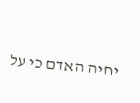יחיה האדם כי על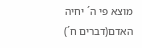מוצא פי ה´ יחיה האדם(דברים ח´)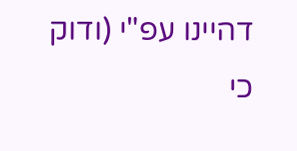דהיינו עפ"י (ודוק כי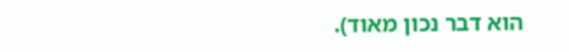הוא דבר נכון מאוד).